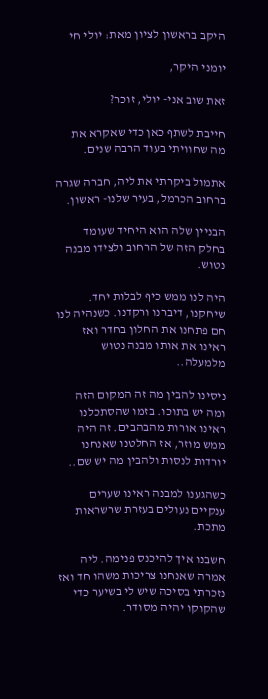היקב בראשון לציון מאת: יולי חי

יומני היקר,

זאת שוב אני- יולי, זוכר?

חייבת לשתף כאן כדי שאקרא את מה שחוויתי בעוד הרבה שנים.

אתמול ביקרתי את ליה, חברה שגרה ברחוב הכרמל, בעיר שלנו- ראשון.

הבניין שלה הוא היחיד שעומד בחלק הזה של הרחוב ולצידו מבנה נטוש.

היה לנו ממש כיף לבלות יחד. שיחקנו, דיברנו ורקדנו. כשנהיה לנו חם פתחנו את החלון בחדר ואז ראינו את אותו מבנה נטוש מלמעלה..

ניסינו להבין מה זה המקום הזה ומה יש בתוכו. בזמו שהסתכלנו ראינו אורות מהבהבים. זה היה ממש מוזר, אז החלטנו שאנחנו יורדות לנסות ולהבין מה יש שם..

כשהגענו למבנה ראינו שערים ענקיים נעולים בעזרת שרשראות מתכת.

חשבנו איך להיכנס פנימה. ליה אמרה שאנחנו צריכות משהו חד ואז נזכרתי בסיכה שיש לי בשיער כדי שהקוקו יהיה מסודר.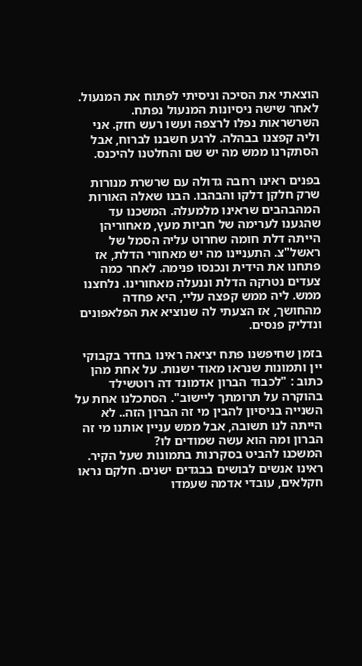הוצאתי את הסיכה וניסיתי לפתוח את המנעול. לאחר שישה ניסיונות המנעול נפתח. השרשראות נפלו לרצפה ועשו רעש חזק. אני וליה קפצנו בבהלה. לרגע חשבנו לברוח, אבל הסתקרנו ממש מה יש שם והחלטנו להיכנס.

בפנים ראינו רחבה גדולה עם שרשרת מנורות שרק חלקן דלקו והבהבו. הבנו שאלה האורות המהבהבים שראינו מלמעלה. המשכנו עד שהגענו לערימה של חביות מעץ, מאחוריהן הייתה דלת חומה שחרוט עליה הסמל של ראשל"צ. התעניינו מה יש מאחורי הדלת, אז פתחנו את הידית ונכנסו פנימה. לאחר כמה צעדים נטרקה הדלת וננעלה מאחורינו. נלחצנו ממש. ליה ממש קפצה עליי, היא פחדה מהחושך, אז הצעתי לה שנוציא את הפלאפונים ונדליק פנסים.

בזמן שחיפשנו פתח יציאה ראינו בחדר בקבוקי יין ותמונות שנראו מאוד ישנות. על אחת מהן כתוב : "לכבוד הברון אדמונד דה רוטשילד בהוקרה על תרומתך ליישוב". הסתכלנו אחת על השנייה בניסיון להבין מי זה הברון הזה.. לא הייתה לנו תשובה, אבל ממש עניין אותנו מי זה הברון ומה הוא עשה שמודים לו?
המשכנו להביט בסקרנות בתמונות שעל הקיר. ראינו אנשים לבושים בבגדים ישנים. חלקם נראו חקלאים, עובדי אדמה שעמדו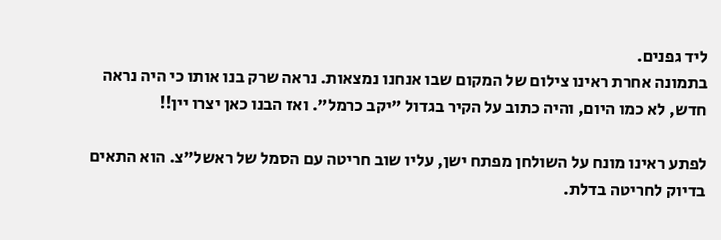ליד גפנים.
בתמונה אחרת ראינו צילום של המקום שבו אנחנו נמצאות. נראה שרק בנו אותו כי היה נראה חדש, לא כמו היום, והיה כתוב על הקיר בגדול "יקב כרמל". ואז הבנו כאן יצרו יין!!

לפתע ראינו מונח על השולחן מפתח ישן, עליו שוב חריטה עם הסמל של ראשל"צ. הוא התאים בדיוק לחריטה בדלת.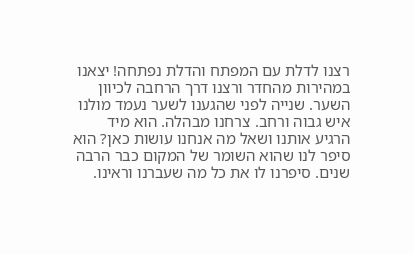רצנו לדלת עם המפתח והדלת נפתחה! יצאנו במהירות מהחדר ורצנו דרך הרחבה לכיוון השער. שנייה לפני שהגענו לשער נעמד מולנו איש גבוה ורחב. צרחנו מבהלה. הוא מיד הרגיע אותנו ושאל מה אנחנו עושות כאן? הוא סיפר לנו שהוא השומר של המקום כבר הרבה שנים. סיפרנו לו את כל מה שעברנו וראינו.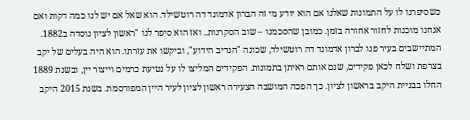כשסיפרנו לו על התמונות שאלנו אם הוא יודע מי זה הברון אדמונד דה רוטשילד. הוא שאל אם יש לנו כמה דקות ואם אנחנו מוכנות לחזור אחורה בזמן. כמובן שהסכמנו – שוב הסקרנות.. ואז הוא סיפר לנו "ראשון לציון נוסדה ב1882. המתיישבים בעיר פנו לברון אדמונד דה רוטשילד, שכונה "הנדיב הידוע", וביקשו את עזרתו. הוא היה בעלים של יקב בצרפת ושלח לכאן פקידים, שגם אותם ראיתן בתמונות. הפקידים המליצו לו על נטיעת כרמים וייצור יין, ובשנת 1889 החלו בבניית היקב בראשון לציון. כך הפכה המושבה הצעירה ראשון לציון לעיר היין המפורסמת. בשנת 2015 היקב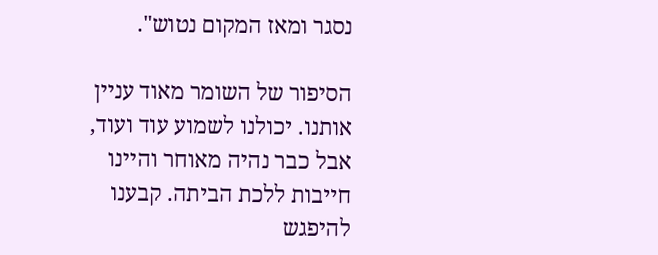נסגר ומאז המקום נטוש".

הסיפור של השומר מאוד עניין אותנו. יכולנו לשמוע עוד ועוד, אבל כבר נהיה מאוחר והיינו חייבות ללכת הביתה. קבענו להיפגש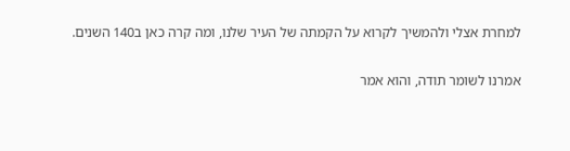למחרת אצלי ולהמשיך לקרוא על הקמתה של העיר שלנו, ומה קרה כאן ב140 השנים.

אמרנו לשומר תודה, והוא אמר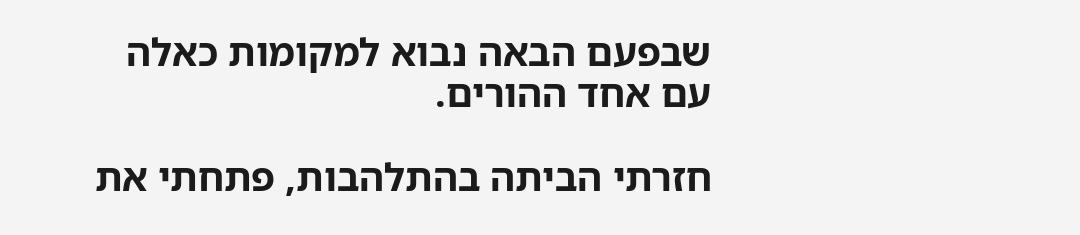שבפעם הבאה נבוא למקומות כאלה עם אחד ההורים.

חזרתי הביתה בהתלהבות, פתחתי את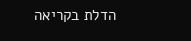הדלת בקריאה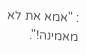: "אמא את לא מאמינה!".